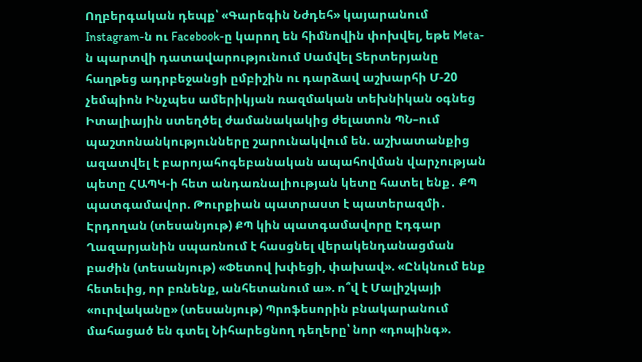Ողբերգական դեպք՝ «Գարեգին Նժդեհ» կայարանում Instagram-ն ու Facebook-ը կարող են հիմնովին փոխվել, եթե Meta-ն պարտվի դատավարությունում Սամվել Տերտերյանը հաղթեց ադրբեջանցի ըմբիշին ու դարձավ աշխարհի Մ-20 չեմպիոն Ինչպես ամերիկյան ռազմական տեխնիկան օգնեց Իտալիային ստեղծել ժամանակակից ժելատոն ՊՆ–ում պաշտոնանկությունները շարունակվում են. աշխատանքից ազատվել է բարոյահոգեբանական ապահովման վարչության պետը ՀԱՊԿ-ի հետ անդառնալիության կետը հատել ենք․ ՔՊ պատգամավոր. Թուրքիան պատրաստ է պատերազմի․ Էրդողան (տեսանյութ) ՔՊ կին պատգամավորը Էդգար Ղազարյանին սպառնում է հասցնել վերակենդանացման բաժին (տեսանյութ) «Փետով խփեցի, փախավ». «Ընկնում ենք հետեւից, որ բռնենք, անհետանում ա». ո՞վ է Մալիշկայի «ուրվականը» (տեսանյութ) Պրոֆեսորին բնակարանում մահացած են գտել Նիհարեցնող դեղերը՝ նոր «դոպինգ».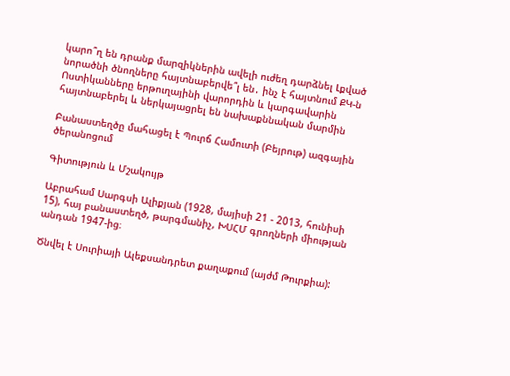կարո՞ղ են դրանք մարզիկներին ավելի ուժեղ դարձնել Լքված նորածնի ծնողները հայտնաբերվե՞լ են․ ինչ է հայտնում ՔԿ-ն Ոստիկանները երթուղայինի վարորդին և կարգավարին հայտնաբերել և ներկայացրել են նախաքննական մարմին

Բանաստեղծը մահացել է Պուրճ Համուտի (Բեյրութ) ազգային ծերանոցում

Գիտություն և Մշակույթ

Աբրահամ Սարգսի Ալիքյան (1928, մայիսի 21 - 2013, հունիսի 15), հայ բանաստեղծ, թարգմանիչ, ԽՍՀՄ գրողների միության անդան 1947-ից։

Ծնվել է Սուրիայի Ալեքսանդրետ քաղաքում (այժմ Թուրքիա):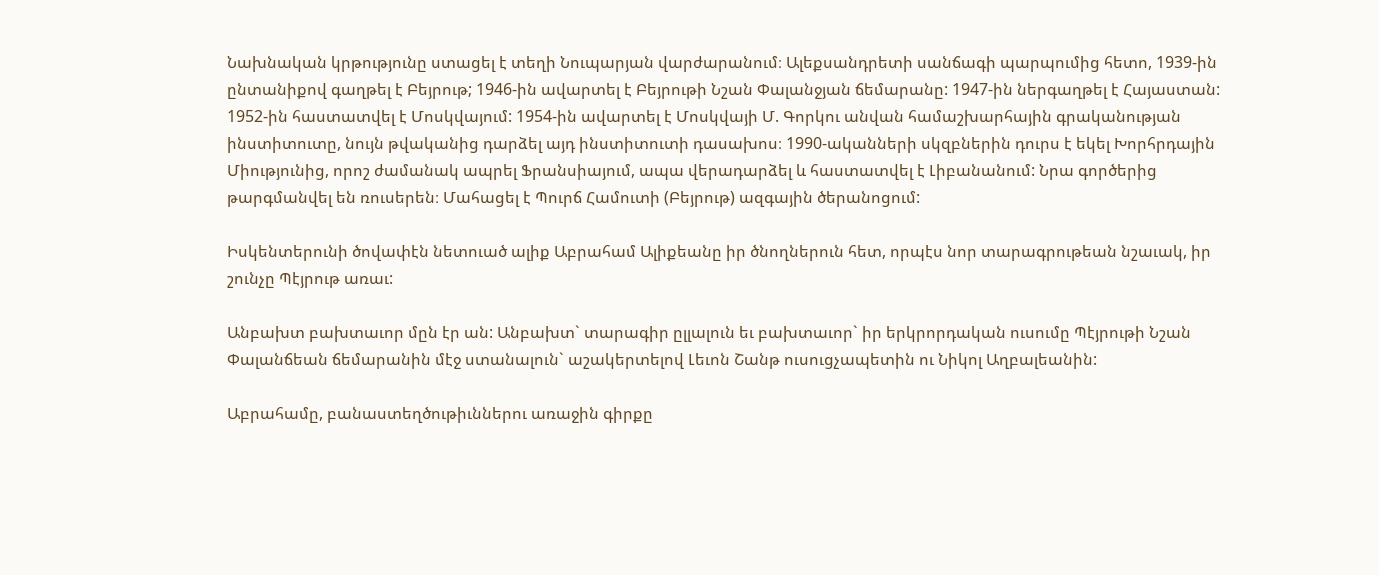Նախնական կրթությունը ստացել է տեղի Նուպարյան վարժարանում։ Ալեքսանդրետի սանճագի պարպումից հետո, 1939-ին ընտանիքով գաղթել է Բեյրութ; 1946-ին ավարտել է Բեյրութի Նշան Փալանջյան ճեմարանը: 1947-ին ներգաղթել է Հայաստան: 1952-ին հաստատվել է Մոսկվայում: 1954-ին ավարտել է Մոսկվայի Մ. Գորկու անվան համաշխարհային գրականության ինստիտուտը, նույն թվականից դարձել այդ ինստիտուտի դասախոս։ 1990-ականների սկզբներին դուրս է եկել Խորհրդային Միությունից, որոշ ժամանակ ապրել Ֆրանսիայում, ապա վերադարձել և հաստատվել է Լիբանանում: Նրա գործերից թարգմանվել են ռուսերեն։ Մահացել է Պուրճ Համուտի (Բեյրութ) ազգային ծերանոցում:

Իսկենտերունի ծովափէն նետուած ալիք Աբրահամ Ալիքեանը իր ծնողներուն հետ, որպէս նոր տարագրութեան նշաւակ, իր շունչը Պէյրութ առաւ:

Անբախտ բախտաւոր մըն էր ան: Անբախտ` տարագիր ըլլալուն եւ բախտաւոր` իր երկրորդական ուսումը Պէյրութի Նշան Փալանճեան ճեմարանին մէջ ստանալուն` աշակերտելով Լեւոն Շանթ ուսուցչապետին ու Նիկոլ Աղբալեանին:

Աբրահամը, բանաստեղծութիւններու առաջին գիրքը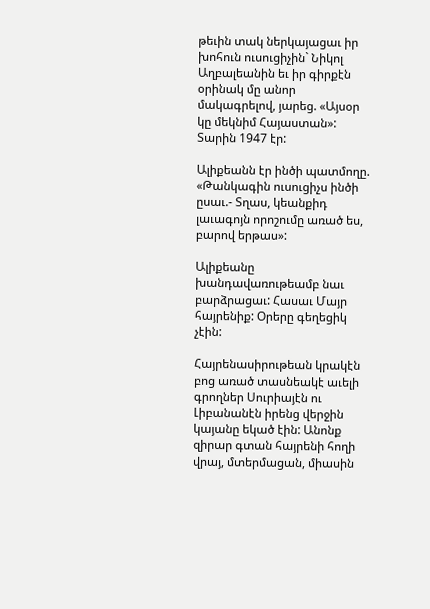թեւին տակ ներկայացաւ իր խոհուն ուսուցիչին` Նիկոլ Աղբալեանին եւ իր գիրքէն օրինակ մը անոր մակագրելով, յարեց. «Այսօր կը մեկնիմ Հայաստան»: Տարին 1947 էր:

Ալիքեանն էր ինծի պատմողը. «Թանկագին ուսուցիչս ինծի ըսաւ.- Տղաս, կեանքիդ լաւագոյն որոշումը առած ես, բարով երթաս»:

Ալիքեանը խանդավառութեամբ նաւ բարձրացաւ: Հասաւ Մայր հայրենիք: Օրերը գեղեցիկ չէին:

Հայրենասիրութեան կրակէն բոց առած տասնեակէ աւելի գրողներ Սուրիայէն ու Լիբանանէն իրենց վերջին կայանը եկած էին: Անոնք զիրար գտան հայրենի հողի վրայ, մտերմացան, միասին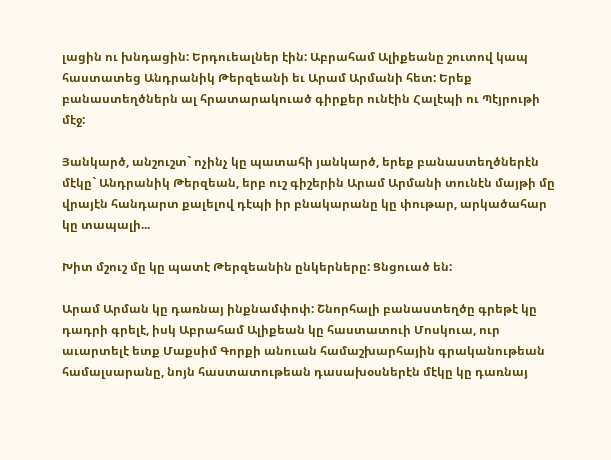լացին ու խնդացին: Երդուեալներ էին: Աբրահամ Ալիքեանը շուտով կապ հաստատեց Անդրանիկ Թերզեանի եւ Արամ Արմանի հետ: Երեք բանաստեղծներն ալ հրատարակուած գիրքեր ունէին Հալէպի ու Պէյրութի մէջ:

Յանկարծ, անշուշտ` ոչինչ կը պատահի յանկարծ, երեք բանաստեղծներէն մէկը` Անդրանիկ Թերզեան, երբ ուշ գիշերին Արամ Արմանի տունէն մայթի մը վրայէն հանդարտ քալելով դէպի իր բնակարանը կը փութար, արկածահար կը տապալի...

Խիտ մշուշ մը կը պատէ Թերզեանին ընկերները: Ցնցուած են:

Արամ Արման կը դառնայ ինքնամփոփ: Շնորհալի բանաստեղծը գրեթէ կը դադրի գրելէ, իսկ Աբրահամ Ալիքեան կը հաստատուի Մոսկուա, ուր աւարտելէ ետք Մաքսիմ Գորքի անուան համաշխարհային գրականութեան համալսարանը, նոյն հաստատութեան դասախօսներէն մէկը կը դառնայ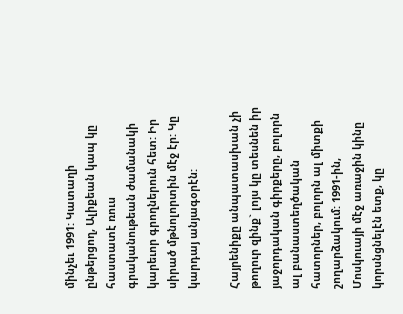մինչեւ 1991: Կատաղի ընթերցող, Ալիքեան կապ կը հաստատէ ռուս գրականութեան ժամանակի կարեւոր գրողներուն հետ: Իր սիրած մթնոլորտին մէջ էր: Կը կարդայ անյագօրէն:

Հայրենիքը անպատասխան չի թողուր զինք` լոյս կը տեսնեն իր յաջորդական գիրքերը, բոլորն ալ բանաստեղծական հատորներ, բոլորն ալ միտքի շողարձակում: 1991-ին, Մոսկուայի մէջ առաջին կինը կորսնցնելէն ետք, կը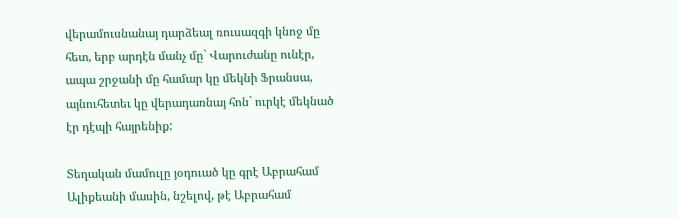վերամուսնանայ դարձեալ ռուսազգի կնոջ մը հետ, երբ արդէն մանչ մը` Վարուժանը ունէր, ապա շրջանի մը համար կը մեկնի Ֆրանսա, այնուհետեւ կը վերադառնայ հոն` ուրկէ մեկնած էր դէպի հայրենիք:

Տեղական մամուլը յօդուած կը գրէ Աբրահամ Ալիքեանի մասին, նշելով, թէ Աբրահամ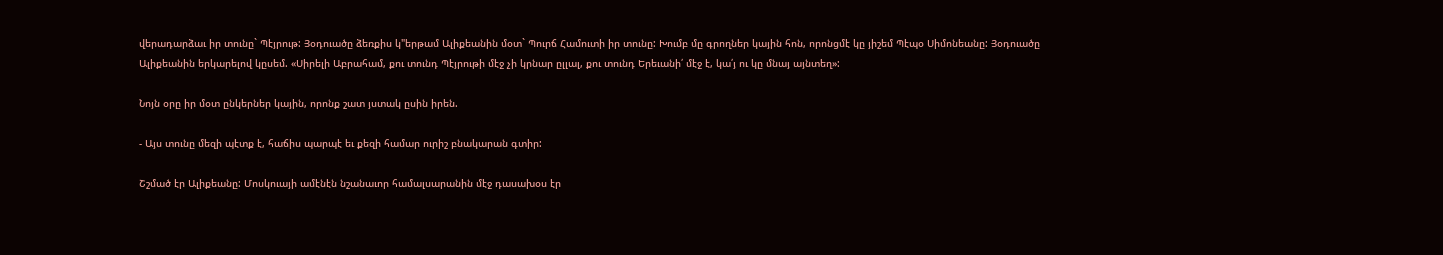վերադարձաւ իր տունը` Պէյրութ: Յօդուածը ձեռքիս կ"երթամ Ալիքեանին մօտ` Պուրճ Համուտի իր տունը: Խումբ մը գրողներ կային հոն, որոնցմէ կը յիշեմ Պէպօ Սիմոնեանը: Յօդուածը Ալիքեանին երկարելով կըսեմ. «Սիրելի Աբրահամ, քու տունդ Պէյրութի մէջ չի կրնար ըլլալ, քու տունդ Երեւանի՛ մէջ է, կա՛յ ու կը մնայ այնտեղ»:

Նոյն օրը իր մօտ ընկերներ կային, որոնք շատ յստակ ըսին իրեն.

- Այս տունը մեզի պէտք է, հաճիս պարպէ եւ քեզի համար ուրիշ բնակարան գտիր:

Շշմած էր Ալիքեանը: Մոսկուայի ամէնէն նշանաւոր համալսարանին մէջ դասախօս էր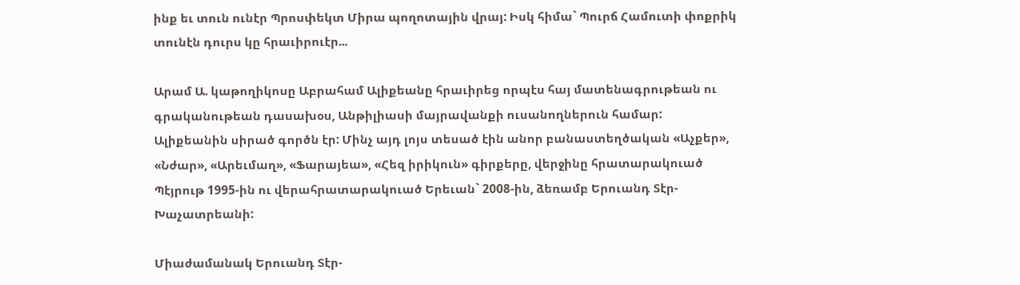ինք եւ տուն ունէր Պրոսփեկտ Միրա պողոտային վրայ: Իսկ հիմա` Պուրճ Համուտի փոքրիկ տունէն դուրս կը հրաւիրուէր...

Արամ Ա. կաթողիկոսը Աբրահամ Ալիքեանը հրաւիրեց որպէս հայ մատենագրութեան ու գրականութեան դասախօս, Անթիլիասի մայրավանքի ուսանողներուն համար: Ալիքեանին սիրած գործն էր: Մինչ այդ լոյս տեսած էին անոր բանաստեղծական «Աչքեր», «Նժար», «Արեւմաղ», «Ֆարայեա», «Հեզ իրիկուն» գիրքերը, վերջինը հրատարակուած Պէյրութ 1995-ին ու վերահրատարակուած Երեւան` 2008-ին, ձեռամբ Երուանդ Տէր-Խաչատրեանի:

Միաժամանակ Երուանդ Տէր-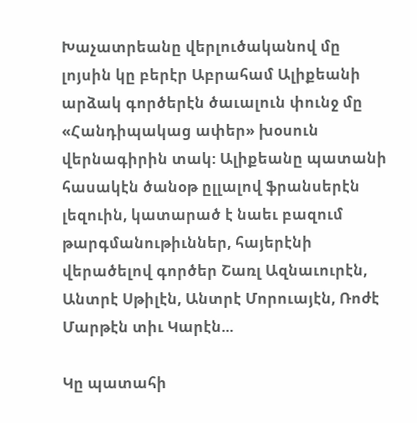Խաչատրեանը վերլուծականով մը լոյսին կը բերէր Աբրահամ Ալիքեանի արձակ գործերէն ծաւալուն փունջ մը «Հանդիպակաց ափեր» խօսուն վերնագիրին տակ: Ալիքեանը պատանի հասակէն ծանօթ ըլլալով ֆրանսերէն լեզուին, կատարած է նաեւ բազում թարգմանութիւններ, հայերէնի վերածելով գործեր Շառլ Ազնաւուրէն, Անտրէ Սթիլէն, Անտրէ Մորուայէն, Ռոժէ Մարթէն տիւ Կարէն...

Կը պատահի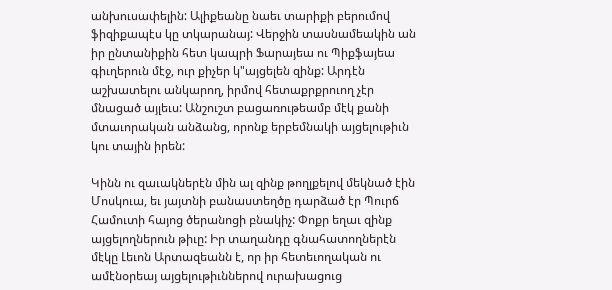անխուսափելին: Ալիքեանը նաեւ տարիքի բերումով ֆիզիքապէս կը տկարանայ: Վերջին տասնամեակին ան իր ընտանիքին հետ կապրի Ֆարայեա ու Պիքֆայեա գիւղերուն մէջ, ուր քիչեր կ"այցելեն զինք: Արդէն աշխատելու անկարող, իրմով հետաքրքրուող չէր մնացած այլեւս: Անշուշտ բացառութեամբ մէկ քանի մտաւորական անձանց, որոնք երբեմնակի այցելութիւն կու տային իրեն:

Կինն ու զաւակներէն մին ալ զինք թողլքելով մեկնած էին Մոսկուա, եւ յայտնի բանաստեղծը դարձած էր Պուրճ Համուտի հայոց ծերանոցի բնակիչ: Փոքր եղաւ զինք այցելողներուն թիւը: Իր տաղանդը գնահատողներէն մէկը Լեւոն Արտազեանն է, որ իր հետեւողական ու ամէնօրեայ այցելութիւններով ուրախացուց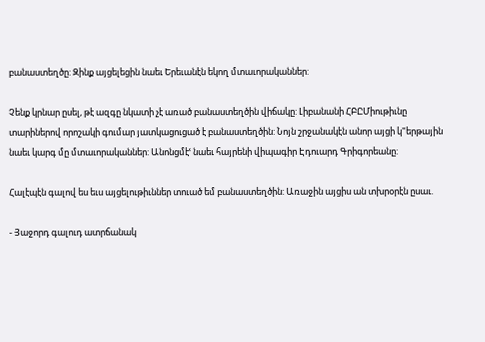բանաստեղծը: Զինք այցելեցին նաեւ Երեւանէն եկող մտաւորականներ:

Չենք կրնար ըսել, թէ ազգը նկատի չէ առած բանաստեղծին վիճակը: Լիբանանի ՀԲԸՄիութիւնը տարիներով որոշակի գումար յատկացուցած է բանաստեղծին: Նոյն շրջանակէն անոր այցի կ"երթային նաեւ կարգ մը մտաւորականներ: Անոնցմէՙ նաեւ հայրենի վիպագիր Էդուարդ Գրիգորեանը:

Հալէպէն գալով ես եւս այցելութիւններ տուած եմ բանաստեղծին: Առաջին այցիս ան տխրօրէն ըսաւ.

- Յաջորդ գալուդ ատրճանակ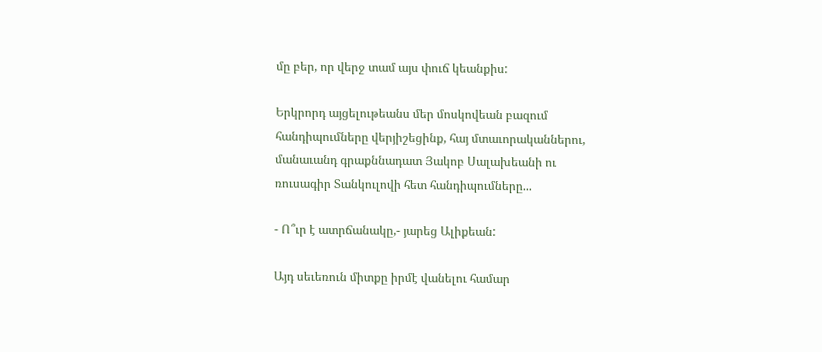մը բեր, որ վերջ տամ այս փուճ կեանքիս:

Երկրորդ այցելութեանս մեր մոսկովեան բազում հանդիպումները վերյիշեցինք, հայ մտաւորականներու, մանաւանդ գրաքննադատ Յակոբ Սալախեանի ու ռուսագիր Տանկուլովի հետ հանդիպումները...

- Ո՞ւր է ատրճանակը,- յարեց Ալիքեան:

Այդ սեւեռուն միտքը իրմէ վանելու համար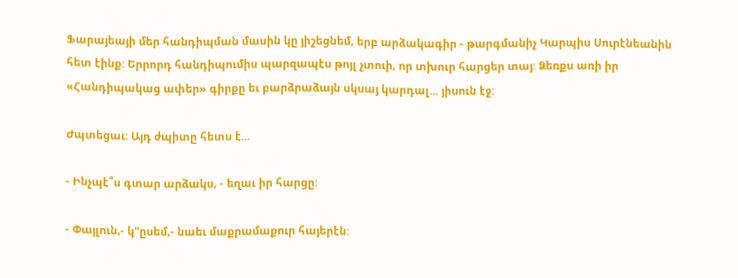Ֆարայեայի մեր հանդիպման մասին կը յիշեցնեմ, երբ արձակագիր - թարգմանիչ Կարպիս Սուրէնեանին հետ էինք: Երրորդ հանդիպումիս պարզապէս թոյլ չտուի, որ տխուր հարցեր տայ: Ձեռքս առի իր «Հանդիպակաց ափեր» գիրքը եւ բարձրաձայն սկսայ կարդալ... յիսուն էջ:

Ժպտեցաւ: Այդ ժպիտը հետս է...

- Ինչպէ՞ս գտար արձակս, - եղաւ իր հարցը:

- Փայլուն,- կ"ըսեմ,- նաեւ մաքրամաքուր հայերէն: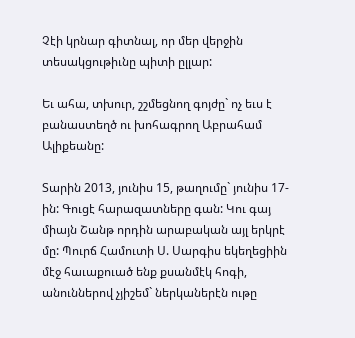Չէի կրնար գիտնալ, որ մեր վերջին տեսակցութիւնը պիտի ըլլար:

Եւ ահա, տխուր, շշմեցնող գոյժը` ոչ եւս է բանաստեղծ ու խոհագրող Աբրահամ Ալիքեանը:

Տարին 2013, յունիս 15, թաղումը` յունիս 17-ին: Գուցէ հարազատները գան: Կու գայ միայն Շանթ որդին արաբական այլ երկրէ մը: Պուրճ Համուտի Ս. Սարգիս եկեղեցիին մէջ հաւաքուած ենք քսանմէկ հոգի, անուններով չյիշեմ` ներկաներէն ութը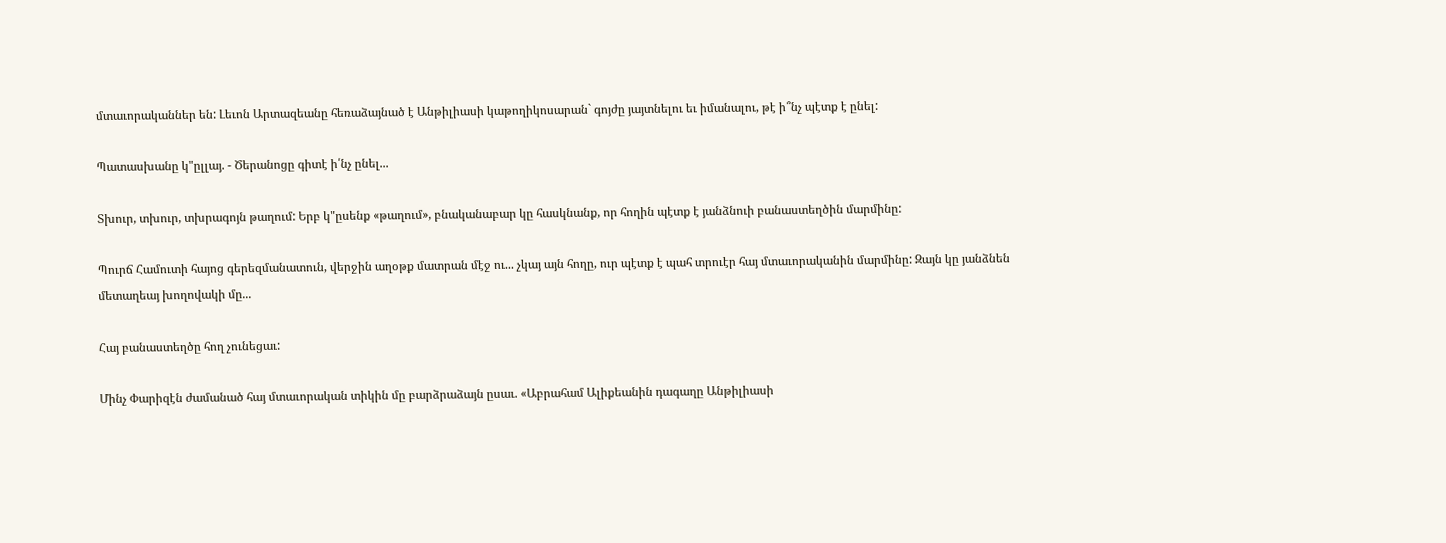մտաւորականներ են: Լեւոն Արտազեանը հեռաձայնած է Անթիլիասի կաթողիկոսարան` գոյժը յայտնելու եւ իմանալու, թէ ի՞նչ պէտք է ընել:

Պատասխանը կ"ըլլայ. - Ծերանոցը գիտէ ի՛նչ ընել...

Տխուր, տխուր, տխրագոյն թաղում: Երբ կ"ըսենք «թաղում», բնականաբար կը հասկնանք, որ հողին պէտք է յանձնուի բանաստեղծին մարմինը:

Պուրճ Համուտի հայոց գերեզմանատուն, վերջին աղօթք մատրան մէջ ու... չկայ այն հողը, ուր պէտք է պահ տրուէր հայ մտաւորականին մարմինը: Զայն կը յանձնեն մետաղեայ խողովակի մը...

Հայ բանաստեղծը հող չունեցաւ:

Մինչ Փարիզէն ժամանած հայ մտաւորական տիկին մը բարձրաձայն ըսաւ. «Աբրահամ Ալիքեանին դագաղը Անթիլիասի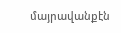մայրավանքէն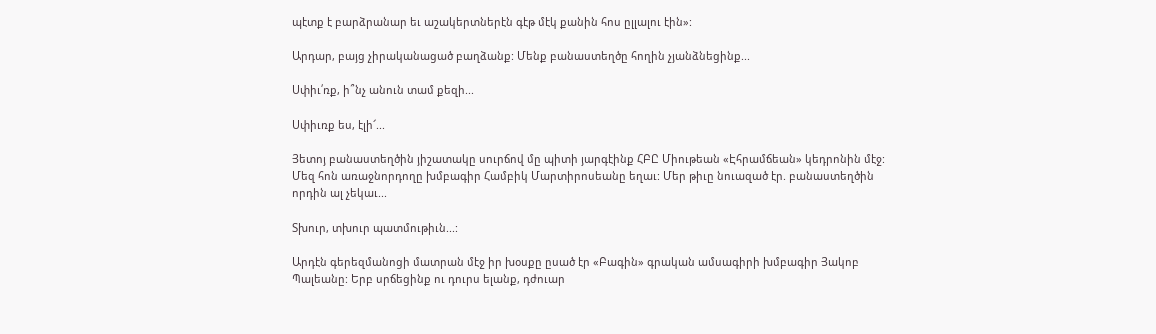պէտք է բարձրանար եւ աշակերտներէն գէթ մէկ քանին հոս ըլլալու էին»:

Արդար, բայց չիրականացած բաղձանք: Մենք բանաստեղծը հողին չյանձնեցինք...

Սփիւ՛ռք, ի՞նչ անուն տամ քեզի...

Սփիւռք ես, էլի՜...

Յետոյ բանաստեղծին յիշատակը սուրճով մը պիտի յարգէինք ՀԲԸ Միութեան «Էհրամճեան» կեդրոնին մէջ: Մեզ հոն առաջնորդողը խմբագիր Համբիկ Մարտիրոսեանը եղաւ: Մեր թիւը նուազած էր. բանաստեղծին որդին ալ չեկաւ...

Տխուր, տխուր պատմութիւն...:

Արդէն գերեզմանոցի մատրան մէջ իր խօսքը ըսած էր «Բագին» գրական ամսագիրի խմբագիր Յակոբ Պալեանը: Երբ սրճեցինք ու դուրս ելանք, դժուար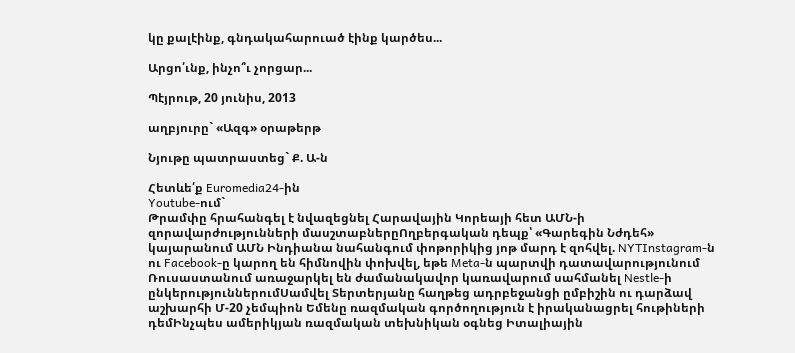կը քալէինք, գնդակահարուած էինք կարծես...

Արցո՛ւնք, ինչո՞ւ չորցար...

Պէյրութ, 20 յունիս, 2013

աղբյուրը` «Ազգ» օրաթերթ

Նյութը պատրաստեց` Ք. Ա-ն

Հետևե՛ք Euromedia24-ին
Youtube-ում`
Թրամփը հրահանգել է նվազեցնել Հարավային Կորեայի հետ ԱՄՆ-ի զորավարժությունների մասշտաբներըՈղբերգական դեպք՝ «Գարեգին Նժդեհ» կայարանում ԱՄՆ Ինդիանա նահանգում փոթորիկից յոթ մարդ է զոհվել. NYTInstagram-ն ու Facebook-ը կարող են հիմնովին փոխվել, եթե Meta-ն պարտվի դատավարությունում Ռուսաստանում առաջարկել են ժամանակավոր կառավարում սահմանել Nestle-ի ընկերություններումՍամվել Տերտերյանը հաղթեց ադրբեջանցի ըմբիշին ու դարձավ աշխարհի Մ-20 չեմպիոն Եմենը ռազմական գործողություն է իրականացրել հութիների դեմԻնչպես ամերիկյան ռազմական տեխնիկան օգնեց Իտալիային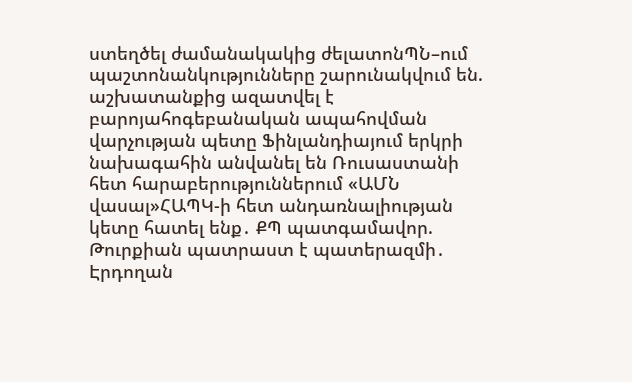ստեղծել ժամանակակից ժելատոնՊՆ–ում պաշտոնանկությունները շարունակվում են. աշխատանքից ազատվել է բարոյահոգեբանական ապահովման վարչության պետը Ֆինլանդիայում երկրի նախագահին անվանել են Ռուսաստանի հետ հարաբերություններում «ԱՄՆ վասալ»ՀԱՊԿ-ի հետ անդառնալիության կետը հատել ենք․ ՔՊ պատգամավոր. Թուրքիան պատրաստ է պատերազմի․ Էրդողան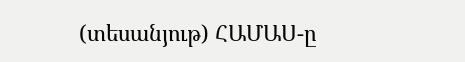(տեսանյութ) ՀԱՄԱՍ-ը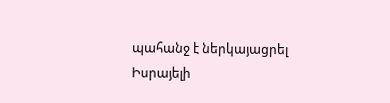պահանջ է ներկայացրել Իսրայելի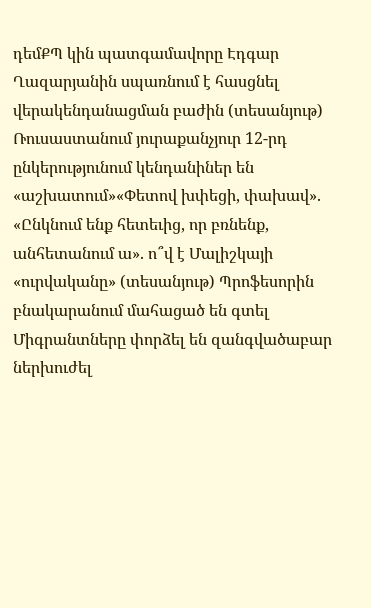դեմՔՊ կին պատգամավորը Էդգար Ղազարյանին սպառնում է հասցնել վերակենդանացման բաժին (տեսանյութ) Ռուսաստանում յուրաքանչյուր 12-րդ ընկերությունում կենդանիներ են «աշխատում»«Փետով խփեցի, փախավ». «Ընկնում ենք հետեւից, որ բռնենք, անհետանում ա». ո՞վ է Մալիշկայի «ուրվականը» (տեսանյութ) Պրոֆեսորին բնակարանում մահացած են գտել Միգրանտները փորձել են զանգվածաբար ներխուժել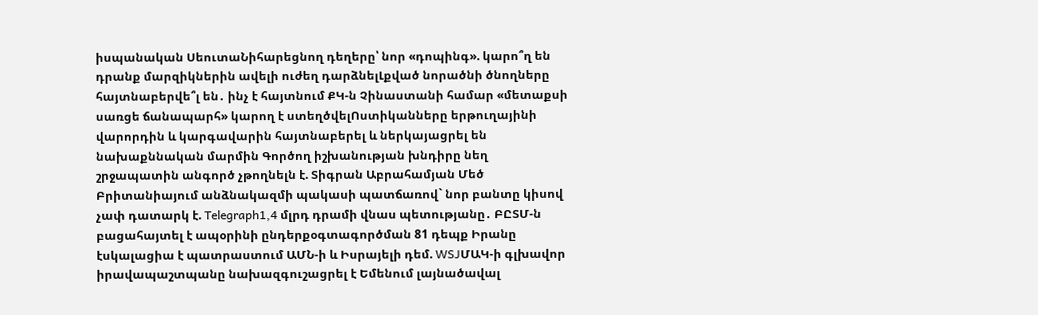իսպանական ՍեուտաՆիհարեցնող դեղերը՝ նոր «դոպինգ». կարո՞ղ են դրանք մարզիկներին ավելի ուժեղ դարձնելԼքված նորածնի ծնողները հայտնաբերվե՞լ են․ ինչ է հայտնում ՔԿ-ն Չինաստանի համար «մետաքսի սառցե ճանապարհ» կարող է ստեղծվելՈստիկանները երթուղայինի վարորդին և կարգավարին հայտնաբերել և ներկայացրել են նախաքննական մարմին Գործող իշխանության խնդիրը նեղ շրջապատին անգործ չթողնելն է. Տիգրան Աբրահամյան Մեծ Բրիտանիայում անձնակազմի պակասի պատճառով` նոր բանտը կիսով չափ դատարկ է. Telegraph1,4 մլրդ դրամի վնաս պետությանը․ ԲԸՏՄ-ն բացահայտել է ապօրինի ընդերքօգտագործման 81 դեպք Իրանը էսկալացիա է պատրաստում ԱՄՆ-ի և Իսրայելի դեմ. WSJՄԱԿ-ի գլխավոր իրավապաշտպանը նախազգուշացրել է Եմենում լայնածավալ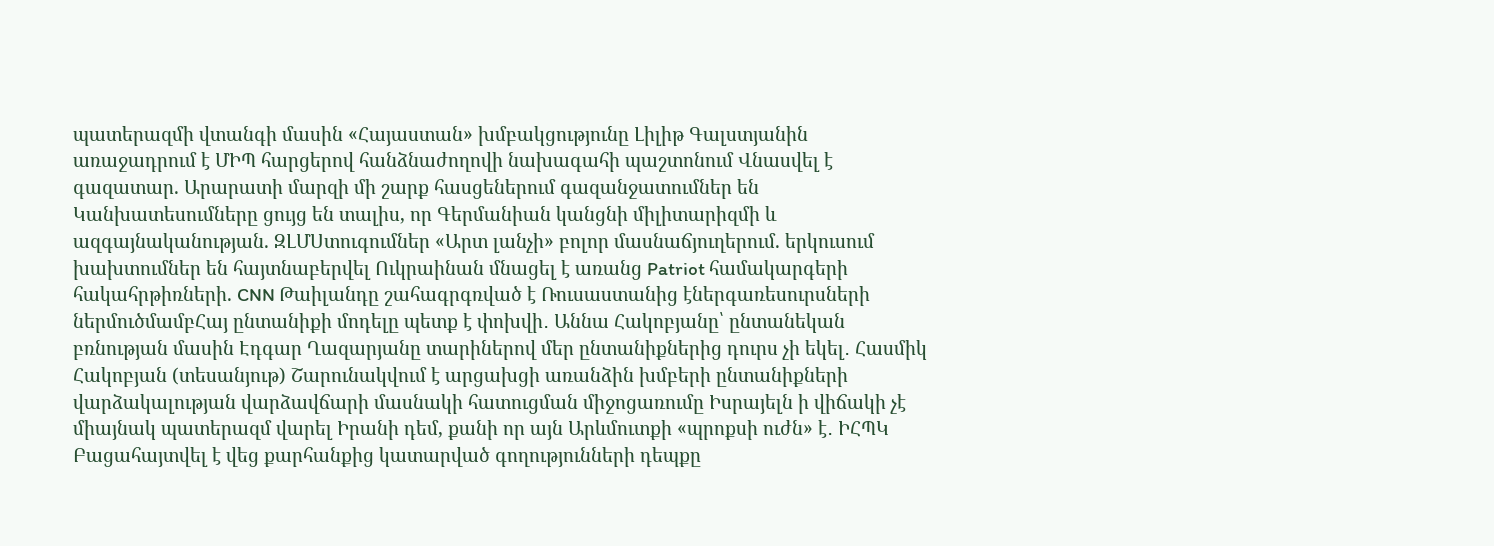պատերազմի վտանգի մասին «Հայաստան» խմբակցությունը Լիլիթ Գալստյանին առաջադրում է ՄԻՊ հարցերով հանձնաժողովի նախագահի պաշտոնում Վնասվել է գազատար. Արարատի մարզի մի շարք հասցեներում գազանջատումներ են Կանխատեսումները ցույց են տալիս, որ Գերմանիան կանցնի միլիտարիզմի և ազգայնականության. ԶԼՄՍտուգումներ «Արտ լանչի» բոլոր մասնաճյուղերում. երկուսում խախտումներ են հայտնաբերվել Ուկրաինան մնացել է առանց Patriot համակարգերի հակահրթիռների. CNN Թաիլանդը շահագրգռված է Ռուսաստանից էներգառեսուրսների ներմուծմամբՀայ ընտանիքի մոդելը պետք է փոխվի․ Աննա Հակոբյանը՝ ընտանեկան բռնության մասին Էդգար Ղազարյանը տարիներով մեր ընտանիքներից դուրս չի եկել․ Հասմիկ Հակոբյան (տեսանյութ) Շարունակվում է արցախցի առանձին խմբերի ընտանիքների վարձակալության վարձավճարի մասնակի հատուցման միջոցառումը Իսրայելն ի վիճակի չէ միայնակ պատերազմ վարել Իրանի դեմ, քանի որ այն Արևմուտքի «պրոքսի ուժն» է․ ԻՀՊԿ Բացահայտվել է վեց քարհանքից կատարված գողությունների դեպքը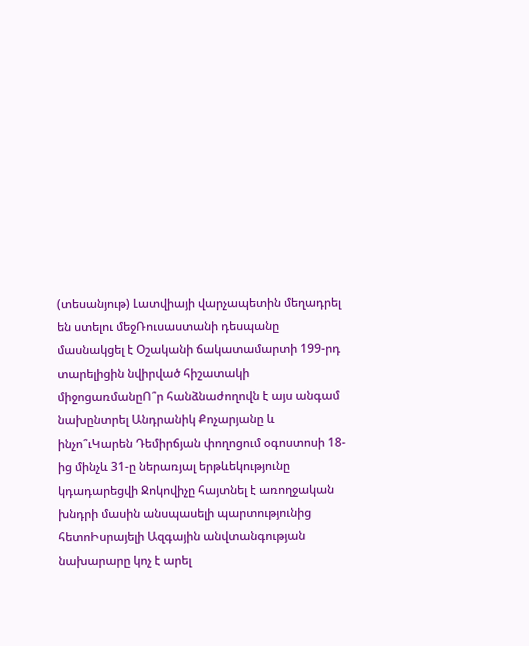(տեսանյութ) Լատվիայի վարչապետին մեղադրել են ստելու մեջՌուսաստանի դեսպանը մասնակցել է Օշականի ճակատամարտի 199-րդ տարելիցին նվիրված հիշատակի միջոցառմանըՈ՞ր հանձնաժողովն է այս անգամ նախընտրել Անդրանիկ Քոչարյանը և ինչո՞ւԿարեն Դեմիրճյան փողոցում օգոստոսի 18-ից մինչև 31-ը ներառյալ երթևեկությունը կդադարեցվի Ջոկովիչը հայտնել է առողջական խնդրի մասին անսպասելի պարտությունից հետոԻսրայելի Ազգային անվտանգության նախարարը կոչ է արել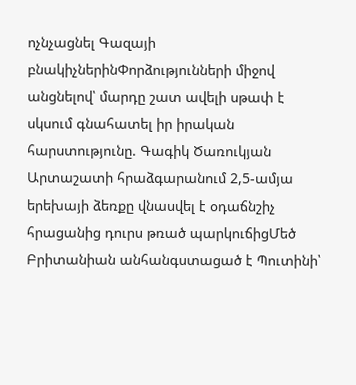ոչնչացնել Գազայի բնակիչներինՓորձությունների միջով անցնելով՝ մարդը շատ ավելի սթափ է սկսում գնահատել իր իրական հարստությունը. Գագիկ Ծառուկյան Արտաշատի հրաձգարանում 2,5-ամյա երեխայի ձեռքը վնասվել է օդաճնշիչ հրացանից դուրս թռած պարկուճիցՄեծ Բրիտանիան անհանգստացած է Պուտինի՝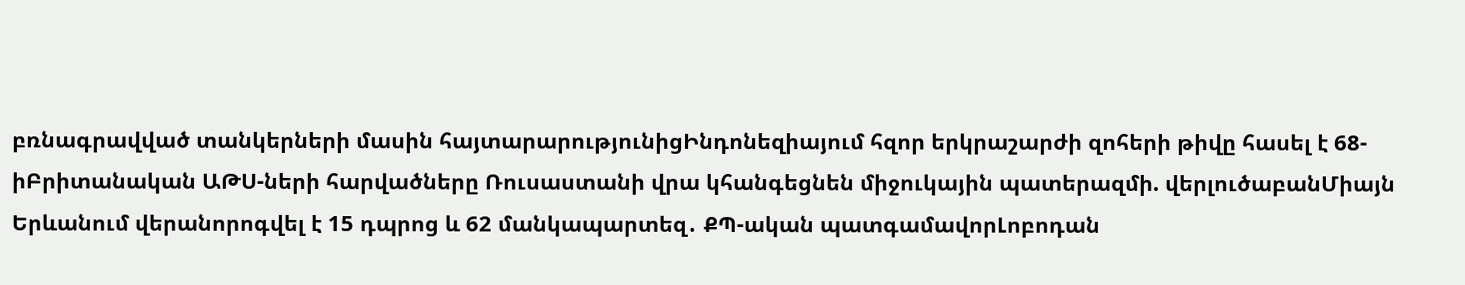բռնագրավված տանկերների մասին հայտարարությունիցԻնդոնեզիայում հզոր երկրաշարժի զոհերի թիվը հասել է 68-իԲրիտանական ԱԹՍ-ների հարվածները Ռուսաստանի վրա կհանգեցնեն միջուկային պատերազմի. վերլուծաբանՄիայն Երևանում վերանորոգվել է 15 դպրոց և 62 մանկապարտեզ․ ՔՊ-ական պատգամավորԼոբոդան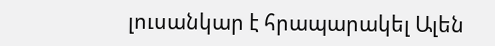լուսանկար է հրապարակել Ալեն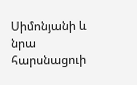Սիմոնյանի և նրա հարսնացուի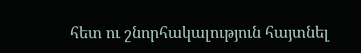հետ ու շնորհակալություն հայտնել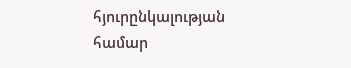հյուրընկալության համար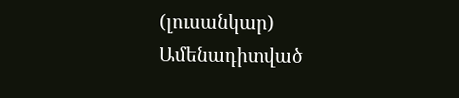(լուսանկար)
Ամենադիտված